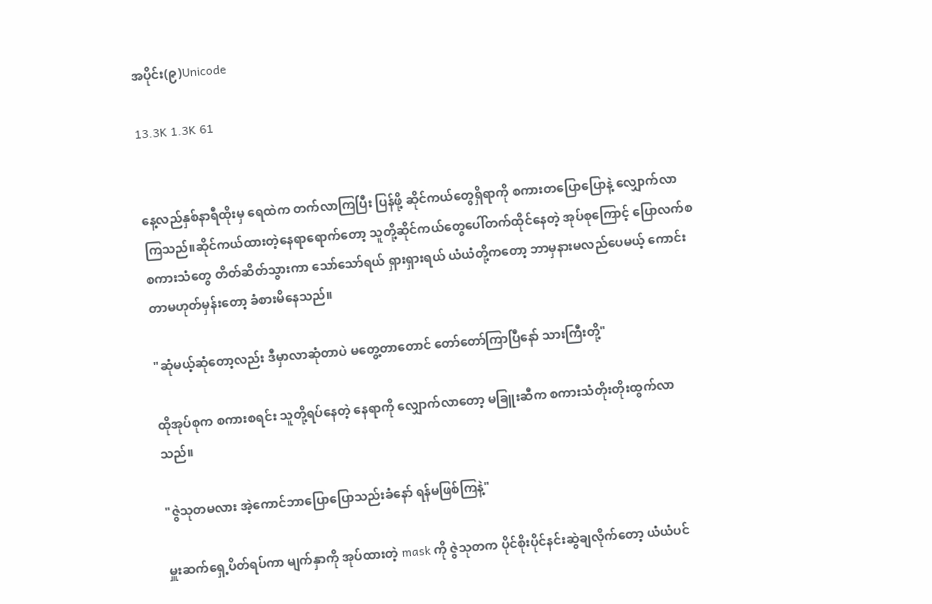အပိုင်း(၉)Unicode

13.3K 1.3K 61


နေ့လည်နှစ်နာရီထိုးမှ ရေထဲက တက်လာကြပြီး ပြန်ဖို့ ဆိုင်ကယ်တွေရှိရာကို စကားတပြောပြောနဲ့ လျှောက်လာကြသည်။ဆိုင်ကယ်ထားတဲ့နေရာရောက်တော့ သူတို့ဆိုင်ကယ်တွေပေါ်တက်ထိုင်နေတဲ့ အုပ်စုကြောင့် ပြောလက်စစကားသံတွေ တိတ်ဆိတ်သွားကာ သော်သော်ရယ် ရှားရှားရယ် ယံယံတို့ကတော့ ဘာမှနားမလည်ပေမယ့် ကောင်းတာမဟုတ်မှန်းတော့ ခံစားမိနေသည်။

"ဆုံမယ့်ဆုံတော့လည်း ဒီမှာလာဆုံတာပဲ မတွေ့တာတောင် တော်တော်ကြာပြီနော် သားကြီးတို့"

ထိုအုပ်စုက စကားစရင်း သူတို့ရပ်နေတဲ့ နေရာကို လျှောက်လာတော့ မခြူးဆီက စကားသံတိုးတိုးထွက်လာသည်။

"ဇွဲသုတမလား အဲ့ကောင်ဘာပြောပြောသည်းခံနော် ရန်မဖြစ်ကြနဲ့"

မှူးဆက်ရှေ့ပိတ်ရပ်ကာ မျက်နှာကို အုပ်ထားတဲ့ mask ကို ဇွဲသုတက ပိုင်စိုးပိုင်နင်းဆွဲချလိုက်တော့ ယံယံပင်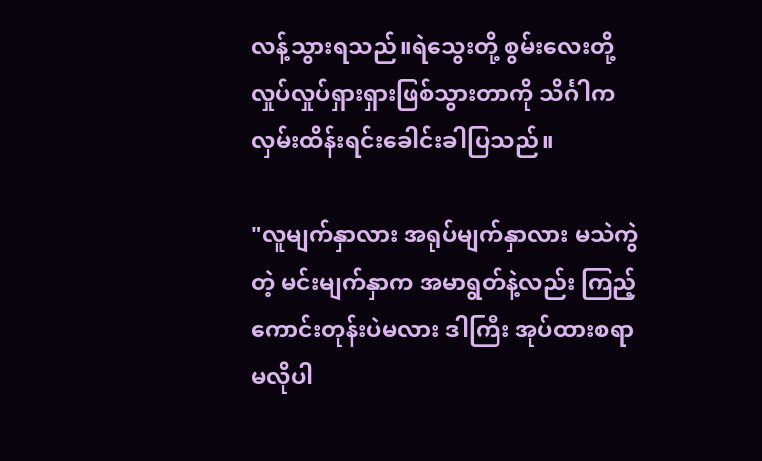လန့်သွားရသည်။ရဲသွေးတို့ စွမ်းလေးတို့လှုပ်လှုပ်ရှားရှားဖြစ်သွားတာကို သိင်္ဂါက လှမ်းထိန်းရင်းခေါင်းခါပြသည်။

"လူမျက်နှာလား အရုပ်မျက်နှာလား မသဲကွဲတဲ့ မင်းမျက်နှာက အမာရွတ်နဲ့လည်း ကြည့်ကောင်းတုန်းပဲမလား ဒါကြီး အုပ်ထားစရာမလိုပါ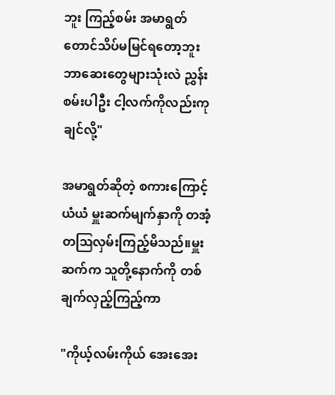ဘူး ကြည့်စမ်း အမာရွတ်တောင်သိပ်မမြင်ရတော့ဘူး  ဘာဆေးတွေများသုံးလဲ ညွှန်းစမ်းပါဦး ငါ့လက်ကိုလည်းကုချင်လို့"

အမာရွတ်ဆိုတဲ့ စကားကြောင့် ယံယံ မှူးဆက်မျက်နှာကို တအံ့တဩလှမ်းကြည့်မိသည်။မှူးဆက်က သူတို့နောက်ကို တစ်ချက်လှည့်ကြည့်ကာ

"ကိုယ့်လမ်းကိုယ် အေးအေး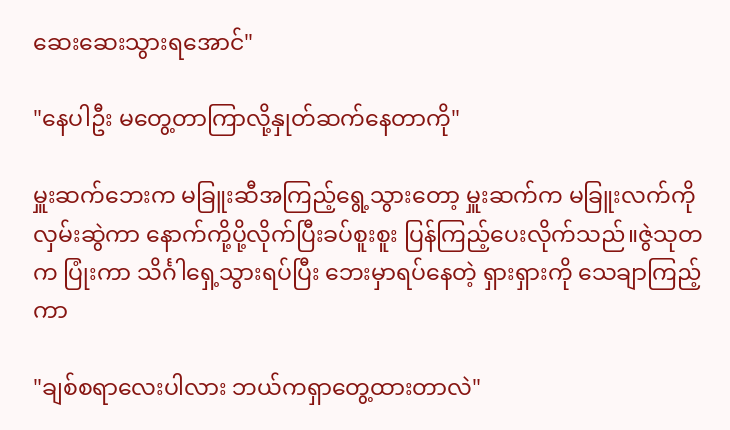ဆေးဆေးသွားရအောင်"

"နေပါဦး မတွေ့တာကြာလို့နှုတ်ဆက်နေတာကို"

မှူးဆက်ဘေးက မခြူးဆီအကြည့်ရွေ့သွားတော့ မှူးဆက်က မခြူးလက်ကိုလှမ်းဆွဲကာ နောက်ကို့ပို့လိုက်ပြီးခပ်စူးစူး ပြန်ကြည့်ပေးလိုက်သည်။ဇွဲသုတက ပြုံးကာ သိင်္ဂါရှေ့သွားရပ်ပြီး ဘေးမှာရပ်နေတဲ့ ရှားရှားကို သေချာကြည့်ကာ

"ချစ်စရာလေးပါလား ဘယ်ကရှာတွေ့ထားတာလဲ"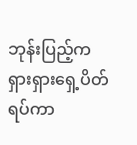ဘုန်းပြည့်က ရှားရှားရှေ့ပိတ်ရပ်ကာ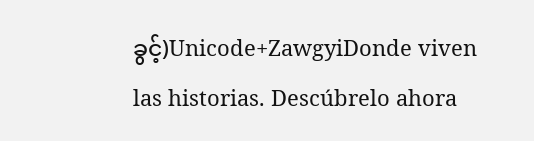ခွင့်)Unicode+ZawgyiDonde viven las historias. Descúbrelo ahora